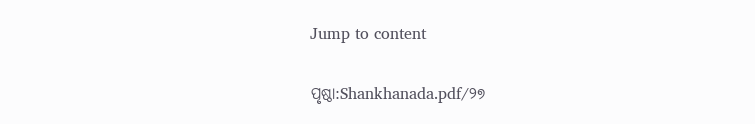Jump to content

ପୃଷ୍ଠା:Shankhanada.pdf/୨୭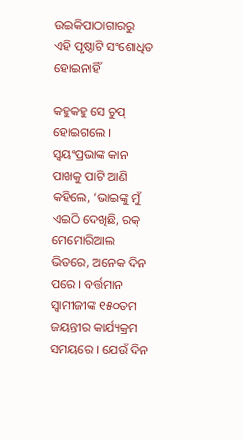ଉଇକିପାଠାଗାର‌ରୁ
ଏହି ପୃଷ୍ଠାଟି ସଂଶୋଧିତ ହୋଇନାହିଁ

କହୁକହୁ ସେ ଚୁପ୍ ହୋଇଗଲେ । ସ୍ବୟଂପ୍ରଭାଙ୍କ କାନ ପାଖକୁ ପାଟି ଆଣି କହିଲେ, ‘ଭାଇଙ୍କୁ ମୁଁ ଏଇଠି ଦେଖିଛି, ରକ୍ ମେମୋରିଆଲ ଭିତରେ, ଅନେକ ଦିନ ପରେ । ବର୍ତ୍ତମାନ ସ୍ବାମୀଜୀଙ୍କ ୧୫୦ତମ ଜୟନ୍ତୀର କାର୍ଯ୍ୟକ୍ରମ ସମୟରେ । ଯେଉଁ ଦିନ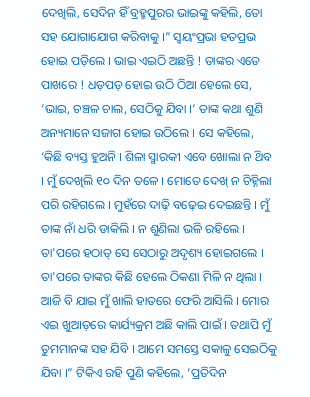ଦେଖିଲି, ସେଦିନ ହିଁ ବ୍ରହ୍ମପୁରର ଭାଇଙ୍କୁ କହିଲି, ତୋ ସହ ଯୋଗାଯୋଗ କରିବାକୁ ।” ସ୍ବୟଂପ୍ରଭା ହତପ୍ରଭ ହୋଇ ପଡ଼ିଲେ । ଭାଇ ଏଇଠି ଅଛନ୍ତି ! ତାଙ୍କର ଏତେ ପାଖରେ ! ଧଡ଼ପଡ଼ ହୋଇ ଉଠି ଠିଆ ହେଲେ ସେ, ‘ଭାଇ, ଚଞ୍ଚଳ ଚାଲ, ସେଠିକୁ ଯିବା ।’ ତାଙ୍କ କଥା ଶୁଣି ଅନ୍ୟମାନେ ସଜାଗ ହୋଇ ଉଠିଲେ । ସେ କହିଲେ, ‘କିଛି ବ୍ୟସ୍ତ ହୁଅନି । ଶିଳା ସ୍ମାରକୀ ଏବେ ଖୋଲା ନ ଥ‌ିବ । ମୁଁ ଦେଖିଲି ୧୦ ଦିନ ତଳେ । ମୋତେ ଦେଖ୍ ନ ଚିହ୍ନିଲା ପରି ରହିଗଲେ । ମୁହଁରେ ଦାଢ଼ି ବଢ଼େଇ ଦେଇଛନ୍ତି । ମୁଁ ତାଙ୍କ ନାଁ ଧରି ଡାକିଲି । ନ ଶୁଣିଲା ଭଳି ରହିଲେ । ତା'ପରେ ହଠାତ୍ ସେ ସେଠାରୁ ଅଦୃଶ୍ୟ ହୋଇଗଲେ । ତା'ପରେ ତାଙ୍କର କିଛି ହେଲେ ଠିକଣା ମିଳି ନ ଥିଲା । ଆଜି ବି ଯାଇ ମୁଁ ଖାଲି ହାତରେ ଫେରି ଆସିଲି । ମୋର ଏଇ ଖୁଆଡ଼ରେ କାର୍ଯ୍ୟକ୍ରମ ଅଛି କାଲି ପାଇଁ । ତଥାପି ମୁଁ ତୁମମାନଙ୍କ ସହ ଯିବି । ଆମେ ସମସ୍ତେ ସକାଳୁ ସେଇଠିକୁ ଯିବା ।” ଟିକିଏ ରହି ପୁଣି କହିଲେ, ‘ପ୍ରତିଦିନ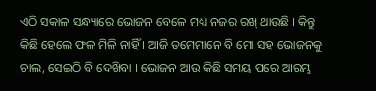ଏଠି ସକାଳ ସନ୍ଧ୍ୟାରେ ଭୋଜନ ବେଳେ ମଧ୍ୟ ନଜର ରଖ୍ ଥାଉଛି । କିନ୍ତୁ କିଛି ହେଲେ ଫଳ ମିଳି ନାହିଁ । ଆଜି ତମେମାନେ ବି ମୋ ସହ ଭୋଜନକୁ ଚାଲ, ସେଇଠି ବି ଦେଖ‌ିବା । ଭୋଜନ ଆଉ କିଛି ସମୟ ପରେ ଆରମ୍ଭ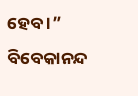ହେବ ।” ବିବେକାନନ୍ଦ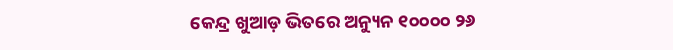କେନ୍ଦ୍ର ଖୁଆଡ଼ ଭିତରେ ଅନ୍ୟୁନ ୧୦୦୦୦ ୨୬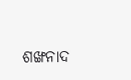ଶଙ୍ଖନାଦ